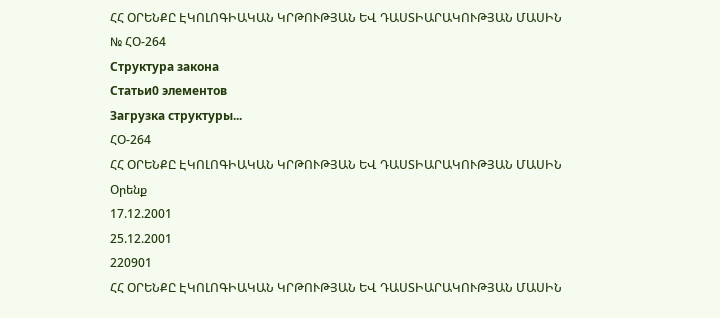ՀՀ ՕՐԵՆՔԸ ԷԿՈԼՈԳԻԱԿԱՆ ԿՐԹՈՒԹՅԱՆ ԵՎ ԴԱՍՏԻԱՐԱԿՈՒԹՅԱՆ ՄԱՍԻՆ
№ ՀՕ-264
Структура закона
Статьи0 элементов
Загрузка структуры...
ՀՕ-264
ՀՀ ՕՐԵՆՔԸ ԷԿՈԼՈԳԻԱԿԱՆ ԿՐԹՈՒԹՅԱՆ ԵՎ ԴԱՍՏԻԱՐԱԿՈՒԹՅԱՆ ՄԱՍԻՆ
Օրենք
17.12.2001
25.12.2001
220901
ՀՀ ՕՐԵՆՔԸ ԷԿՈԼՈԳԻԱԿԱՆ ԿՐԹՈՒԹՅԱՆ ԵՎ ԴԱՍՏԻԱՐԱԿՈՒԹՅԱՆ ՄԱՍԻՆ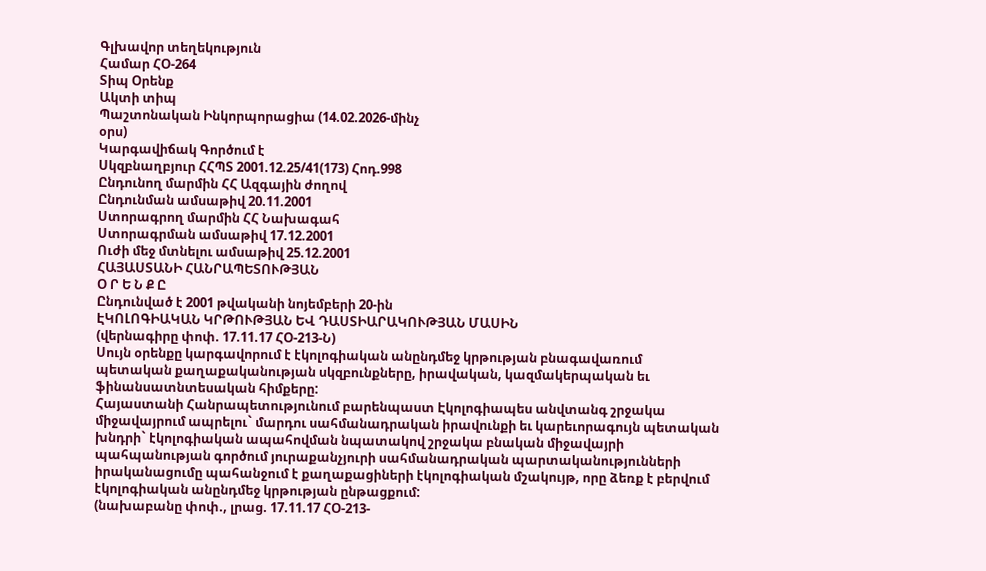Գլխավոր տեղեկություն
Համար ՀՕ-264
Տիպ Օրենք
Ակտի տիպ
Պաշտոնական Ինկորպորացիա (14.02.2026-մինչ
օրս)
Կարգավիճակ Գործում է
Սկզբնաղբյուր ՀՀՊՏ 2001.12.25/41(173) Հոդ.998
Ընդունող մարմին ՀՀ Ազգային ժողով
Ընդունման ամսաթիվ 20.11.2001
Ստորագրող մարմին ՀՀ Նախագահ
Ստորագրման ամսաթիվ 17.12.2001
Ուժի մեջ մտնելու ամսաթիվ 25.12.2001
ՀԱՅԱՍՏԱՆԻ ՀԱՆՐԱՊԵՏՈՒԹՅԱՆ
Օ Ր Ե Ն Ք Ը
Ընդունված է 2001 թվականի նոյեմբերի 20-ին
ԷԿՈԼՈԳԻԱԿԱՆ ԿՐԹՈՒԹՅԱՆ ԵՎ ԴԱՍՏԻԱՐԱԿՈՒԹՅԱՆ ՄԱՍԻՆ
(վերնագիրը փոփ. 17.11.17 ՀՕ-213-Ն)
Սույն օրենքը կարգավորում է էկոլոգիական անընդմեջ կրթության բնագավառում
պետական քաղաքականության սկզբունքները, իրավական, կազմակերպական եւ
ֆինանսատնտեսական հիմքերը:
Հայաստանի Հանրապետությունում բարենպաստ Էկոլոգիապես անվտանգ շրջակա
միջավայրում ապրելու` մարդու սահմանադրական իրավունքի եւ կարեւորագույն պետական
խնդրի` էկոլոգիական ապահովման նպատակով շրջակա բնական միջավայրի
պահպանության գործում յուրաքանչյուրի սահմանադրական պարտականությունների
իրականացումը պահանջում է քաղաքացիների էկոլոգիական մշակույթ, որը ձեռք է բերվում
էկոլոգիական անընդմեջ կրթության ընթացքում:
(նախաբանը փոփ., լրաց. 17.11.17 ՀՕ-213-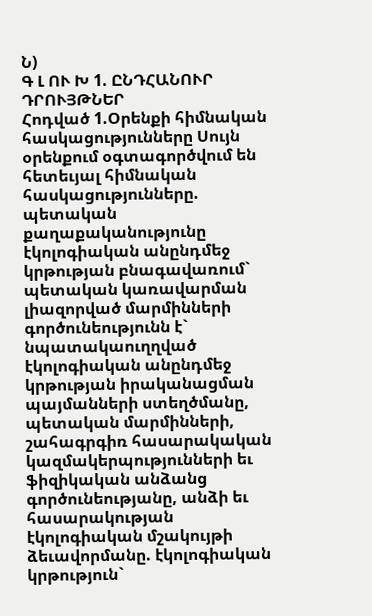Ն)
Գ Լ ՈՒ Խ 1. ԸՆԴՀԱՆՈՒՐ ԴՐՈՒՅԹՆԵՐ
Հոդված 1.Օրենքի հիմնական հասկացությունները Սույն օրենքում օգտագործվում են հետեւյալ հիմնական հասկացությունները. պետական քաղաքականությունը էկոլոգիական անընդմեջ կրթության բնագավառում` պետական կառավարման լիազորված մարմինների գործունեությունն է` նպատակաուղղված էկոլոգիական անընդմեջ կրթության իրականացման պայմանների ստեղծմանը, պետական մարմինների, շահագրգիռ հասարակական կազմակերպությունների եւ ֆիզիկական անձանց գործունեությանը, անձի եւ հասարակության էկոլոգիական մշակույթի ձեւավորմանը. էկոլոգիական կրթություն`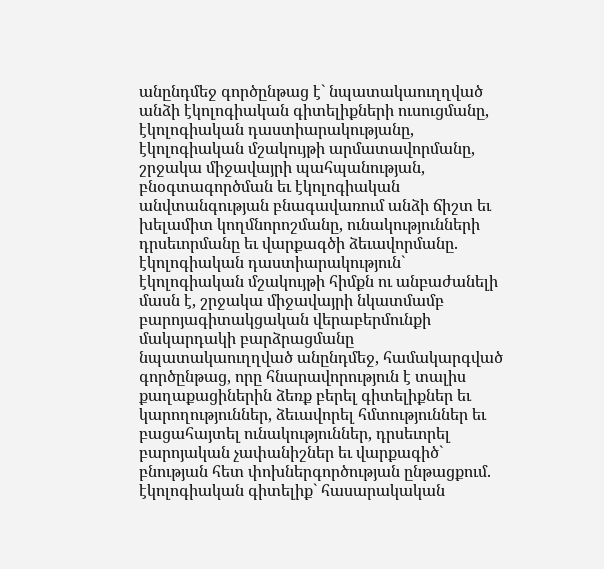անընդմեջ գործընթաց է` նպատակաուղղված անձի էկոլոգիական գիտելիքների ուսուցմանը, էկոլոգիական դաստիարակությանը, էկոլոգիական մշակույթի արմատավորմանը, շրջակա միջավայրի պահպանության, բնօգտագործման եւ էկոլոգիական անվտանգության բնագավառում անձի ճիշտ եւ խելամիտ կողմնորոշմանը, ունակությունների դրսեւորմանը եւ վարքագծի ձեւավորմանը. էկոլոգիական դաստիարակություն` էկոլոգիական մշակույթի հիմքն ու անբաժանելի մասն է, շրջակա միջավայրի նկատմամբ բարոյագիտակցական վերաբերմունքի մակարդակի բարձրացմանը նպատակաուղղված անընդմեջ, համակարգված գործընթաց, որը հնարավորություն է տալիս քաղաքացիներին ձեռք բերել գիտելիքներ եւ կարողություններ, ձեւավորել հմտություններ եւ բացահայտել ունակություններ, դրսեւորել բարոյական չափանիշներ եւ վարքագիծ` բնության հետ փոխներգործության ընթացքում. էկոլոգիական գիտելիք` հասարակական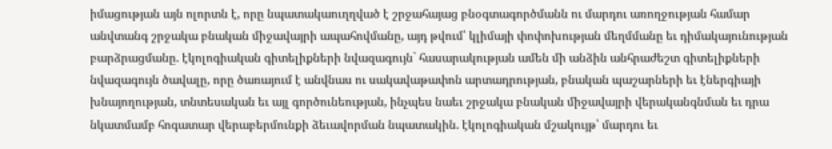իմացության այն ոլորտն է, որը նպատակաուղղված է շրջահայաց բնօգտագործմանն ու մարդու առողջության համար անվտանգ շրջակա բնական միջավայրի ապահովմանը, այդ թվում՝ կլիմայի փոփոխության մեղմմանը եւ դիմակայունության բարձրացմանը. էկոլոգիական գիտելիքների նվազագույն` հասարակության ամեն մի անձին անհրաժեշտ գիտելիքների նվազագույն ծավալը, որը ծառայում է անվնաս ու սակավաթափոն արտադրության, բնական պաշարների եւ էներգիայի խնայողության, տնտեսական եւ այլ գործունեության, ինչպես նաեւ շրջակա բնական միջավայրի վերականգնման եւ դրա նկատմամբ հոգատար վերաբերմունքի ձեւավորման նպատակին. էկոլոգիական մշակույթ՝ մարդու եւ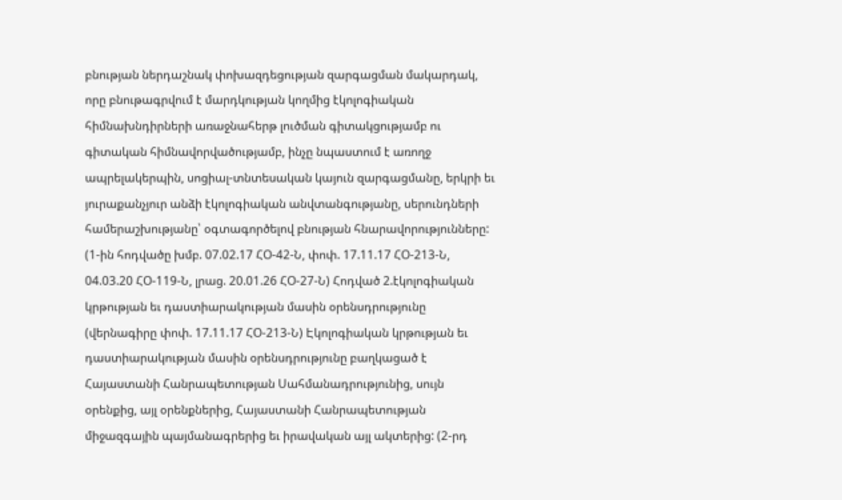բնության ներդաշնակ փոխազդեցության զարգացման մակարդակ, որը բնութագրվում է մարդկության կողմից էկոլոգիական հիմնախնդիրների առաջնահերթ լուծման գիտակցությամբ ու գիտական հիմնավորվածությամբ, ինչը նպաստում է առողջ ապրելակերպին, սոցիալ-տնտեսական կայուն զարգացմանը, երկրի եւ յուրաքանչյուր անձի էկոլոգիական անվտանգությանը, սերունդների համերաշխությանը՝ օգտագործելով բնության հնարավորությունները: (1-ին հոդվածը խմբ. 07.02.17 ՀՕ-42-Ն, փոփ. 17.11.17 ՀՕ-213-Ն, 04.03.20 ՀՕ-119-Ն, լրաց. 20.01.26 ՀՕ-27-Ն) Հոդված 2.էկոլոգիական կրթության եւ դաստիարակության մասին օրենսդրությունը (վերնագիրը փոփ. 17.11.17 ՀՕ-213-Ն) Էկոլոգիական կրթության եւ դաստիարակության մասին օրենսդրությունը բաղկացած է Հայաստանի Հանրապետության Սահմանադրությունից, սույն օրենքից, այլ օրենքներից, Հայաստանի Հանրապետության միջազգային պայմանագրերից եւ իրավական այլ ակտերից: (2-րդ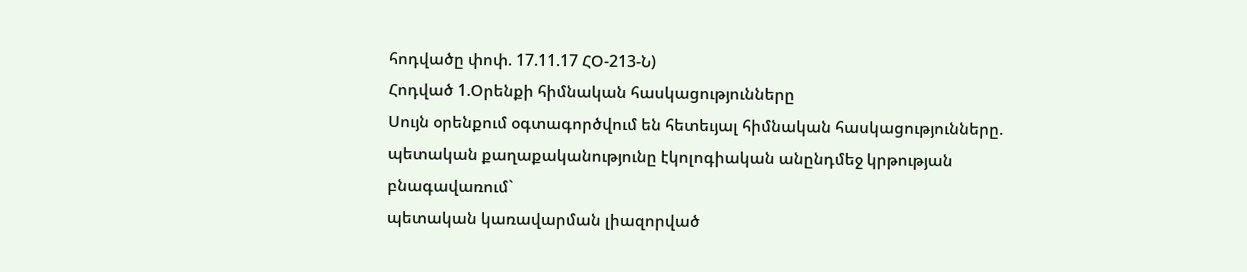հոդվածը փոփ. 17.11.17 ՀՕ-213-Ն)
Հոդված 1.Օրենքի հիմնական հասկացությունները
Սույն օրենքում օգտագործվում են հետեւյալ հիմնական հասկացությունները.
պետական քաղաքականությունը էկոլոգիական անընդմեջ կրթության բնագավառում`
պետական կառավարման լիազորված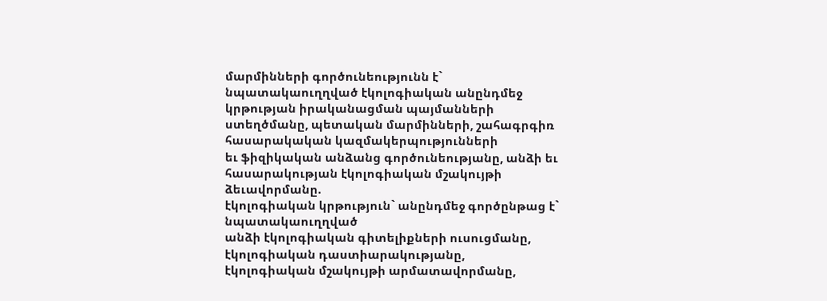մարմինների գործունեությունն է`
նպատակաուղղված էկոլոգիական անընդմեջ կրթության իրականացման պայմանների
ստեղծմանը, պետական մարմինների, շահագրգիռ հասարակական կազմակերպությունների
եւ ֆիզիկական անձանց գործունեությանը, անձի եւ հասարակության էկոլոգիական մշակույթի
ձեւավորմանը.
էկոլոգիական կրթություն` անընդմեջ գործընթաց է` նպատակաուղղված
անձի էկոլոգիական գիտելիքների ուսուցմանը, էկոլոգիական դաստիարակությանը,
էկոլոգիական մշակույթի արմատավորմանը,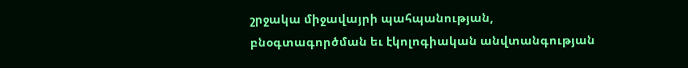շրջակա միջավայրի պահպանության,
բնօգտագործման եւ էկոլոգիական անվտանգության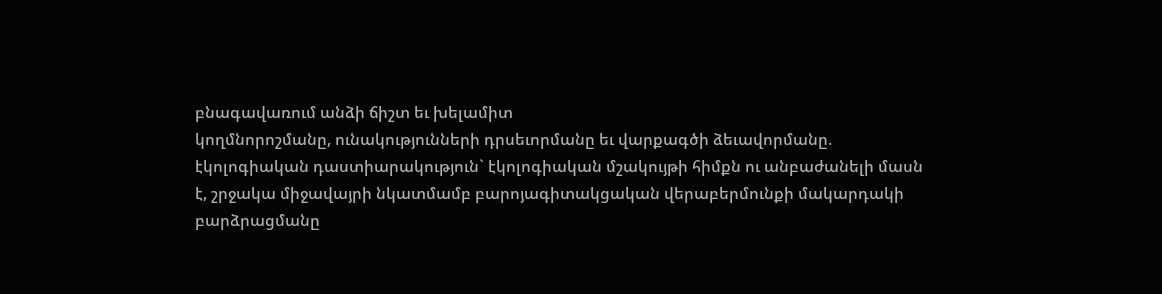բնագավառում անձի ճիշտ եւ խելամիտ
կողմնորոշմանը, ունակությունների դրսեւորմանը եւ վարքագծի ձեւավորմանը.
էկոլոգիական դաստիարակություն` էկոլոգիական մշակույթի հիմքն ու անբաժանելի մասն
է, շրջակա միջավայրի նկատմամբ բարոյագիտակցական վերաբերմունքի մակարդակի
բարձրացմանը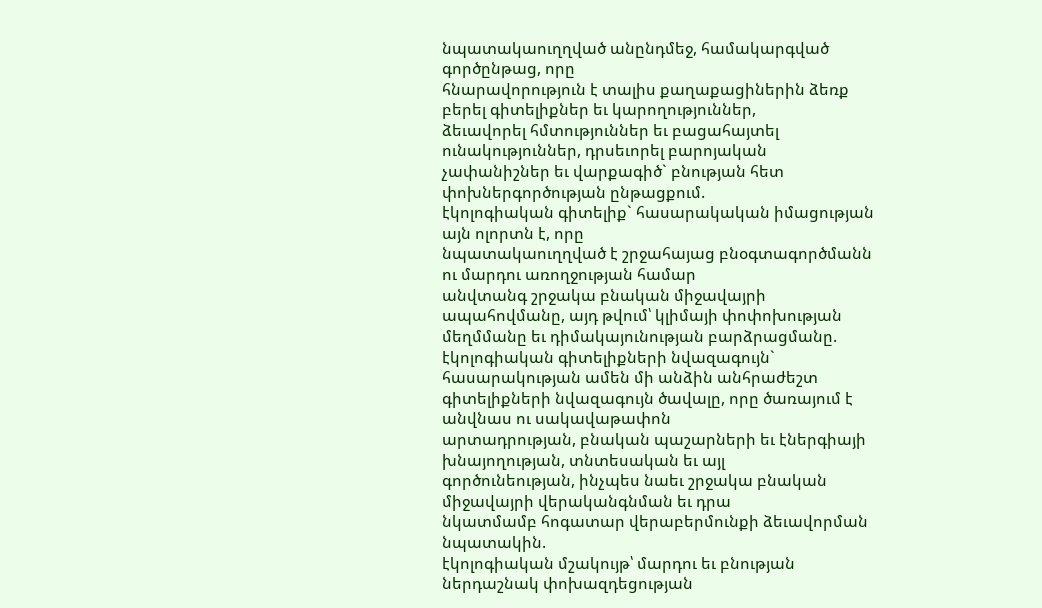նպատակաուղղված անընդմեջ, համակարգված գործընթաց, որը
հնարավորություն է տալիս քաղաքացիներին ձեռք բերել գիտելիքներ եւ կարողություններ,
ձեւավորել հմտություններ եւ բացահայտել ունակություններ, դրսեւորել բարոյական
չափանիշներ եւ վարքագիծ` բնության հետ փոխներգործության ընթացքում.
էկոլոգիական գիտելիք` հասարակական իմացության այն ոլորտն է, որը
նպատակաուղղված է շրջահայաց բնօգտագործմանն ու մարդու առողջության համար
անվտանգ շրջակա բնական միջավայրի ապահովմանը, այդ թվում՝ կլիմայի փոփոխության
մեղմմանը եւ դիմակայունության բարձրացմանը.
էկոլոգիական գիտելիքների նվազագույն` հասարակության ամեն մի անձին անհրաժեշտ
գիտելիքների նվազագույն ծավալը, որը ծառայում է անվնաս ու սակավաթափոն
արտադրության, բնական պաշարների եւ էներգիայի խնայողության, տնտեսական եւ այլ
գործունեության, ինչպես նաեւ շրջակա բնական միջավայրի վերականգնման եւ դրա
նկատմամբ հոգատար վերաբերմունքի ձեւավորման նպատակին.
էկոլոգիական մշակույթ՝ մարդու եւ բնության ներդաշնակ փոխազդեցության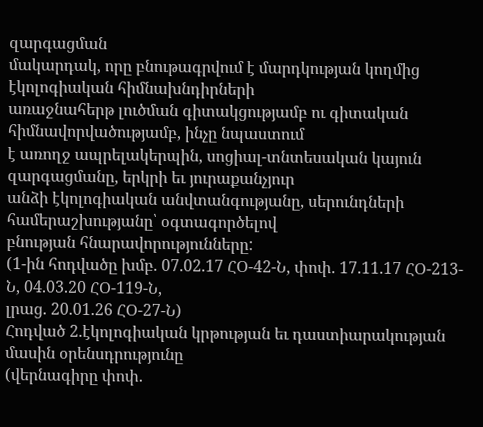զարգացման
մակարդակ, որը բնութագրվում է մարդկության կողմից էկոլոգիական հիմնախնդիրների
առաջնահերթ լուծման գիտակցությամբ ու գիտական հիմնավորվածությամբ, ինչը նպաստում
է առողջ ապրելակերպին, սոցիալ-տնտեսական կայուն զարգացմանը, երկրի եւ յուրաքանչյուր
անձի էկոլոգիական անվտանգությանը, սերունդների համերաշխությանը՝ օգտագործելով
բնության հնարավորությունները:
(1-ին հոդվածը խմբ. 07.02.17 ՀՕ-42-Ն, փոփ. 17.11.17 ՀՕ-213-Ն, 04.03.20 ՀՕ-119-Ն,
լրաց. 20.01.26 ՀՕ-27-Ն)
Հոդված 2.էկոլոգիական կրթության եւ դաստիարակության մասին օրենսդրությունը
(վերնագիրը փոփ.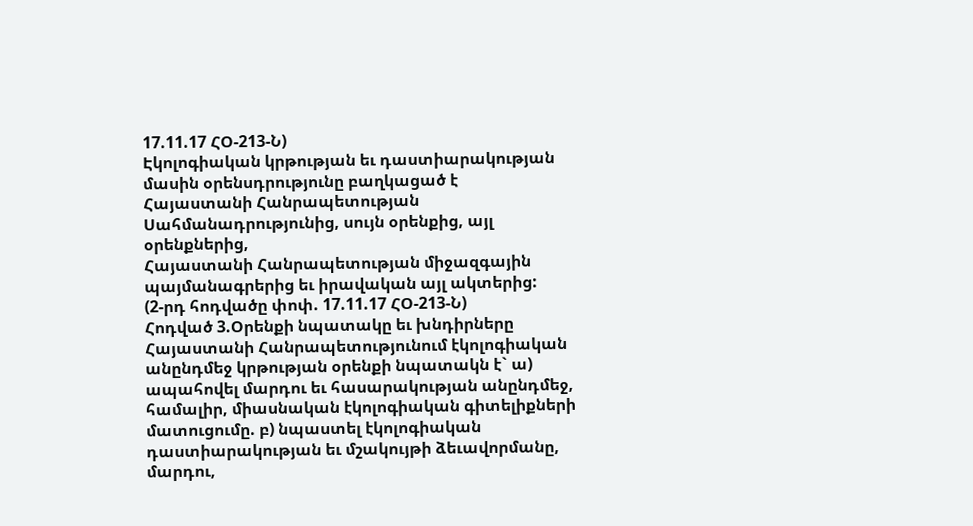17.11.17 ՀՕ-213-Ն)
Էկոլոգիական կրթության եւ դաստիարակության մասին օրենսդրությունը բաղկացած է
Հայաստանի Հանրապետության Սահմանադրությունից, սույն օրենքից, այլ օրենքներից,
Հայաստանի Հանրապետության միջազգային պայմանագրերից եւ իրավական այլ ակտերից:
(2-րդ հոդվածը փոփ. 17.11.17 ՀՕ-213-Ն)
Հոդված 3.Օրենքի նպատակը եւ խնդիրները Հայաստանի Հանրապետությունում էկոլոգիական անընդմեջ կրթության օրենքի նպատակն է` ա) ապահովել մարդու եւ հասարակության անընդմեջ, համալիր, միասնական էկոլոգիական գիտելիքների մատուցումը. բ) նպաստել էկոլոգիական դաստիարակության եւ մշակույթի ձեւավորմանը, մարդու,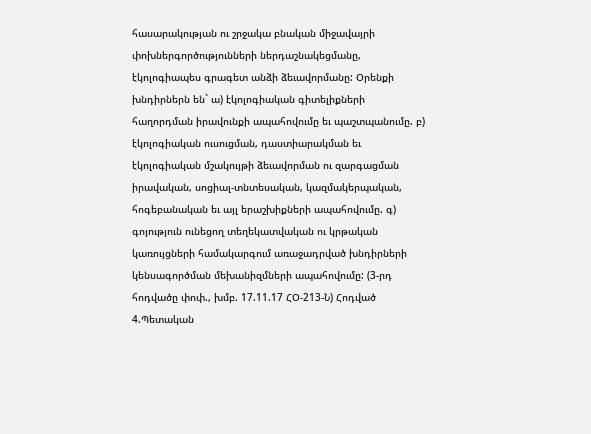հասարակության ու շրջակա բնական միջավայրի փոխներգործությունների ներդաշնակեցմանը, էկոլոգիապես գրագետ անձի ձեւավորմանը: Օրենքի խնդիրներն են` ա) էկոլոգիական գիտելիքների հաղորդման իրավունքի ապահովումը եւ պաշտպանումը. բ) էկոլոգիական ուսուցման, դաստիարակման եւ էկոլոգիական մշակույթի ձեւավորման ու զարգացման իրավական, սոցիալ-տնտեսական, կազմակերպական, հոգեբանական եւ այլ երաշխիքների ապահովումը. գ) գոյություն ունեցող տեղեկատվական ու կրթական կառույցների համակարգում առաջադրված խնդիրների կենսագործման մեխանիզմների ապահովումը: (3-րդ հոդվածը փոփ., խմբ. 17.11.17 ՀՕ-213-Ն) Հոդված 4.Պետական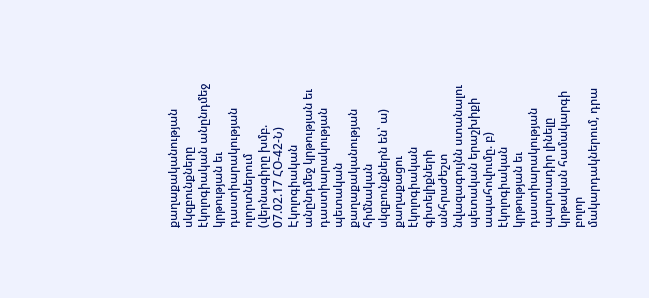քաղաքականության սկզբունքները էկոլոգիական անընդմեջ կրթության եւ դաստիարակության ոլորտներում (վերնագիրը խմբ. 07.02.17 ՀՕ-42-Ն) Էկոլոգիական անընդմեջ կրթության եւ դաստիարակության պետական քաղաքականության հիմնական սկզբունքներն են՝ ա) քաղաքացու էկոլոգիական գիտելիքների անհրաժեշտ նվազագույնն ստանալու պետական երաշխիքի ապահովումը. բ) էկոլոգիական կրթության եւ դաստիարակության պարտադիր լինելը կրթական համակարգի բոլոր մակարդակներում, դրա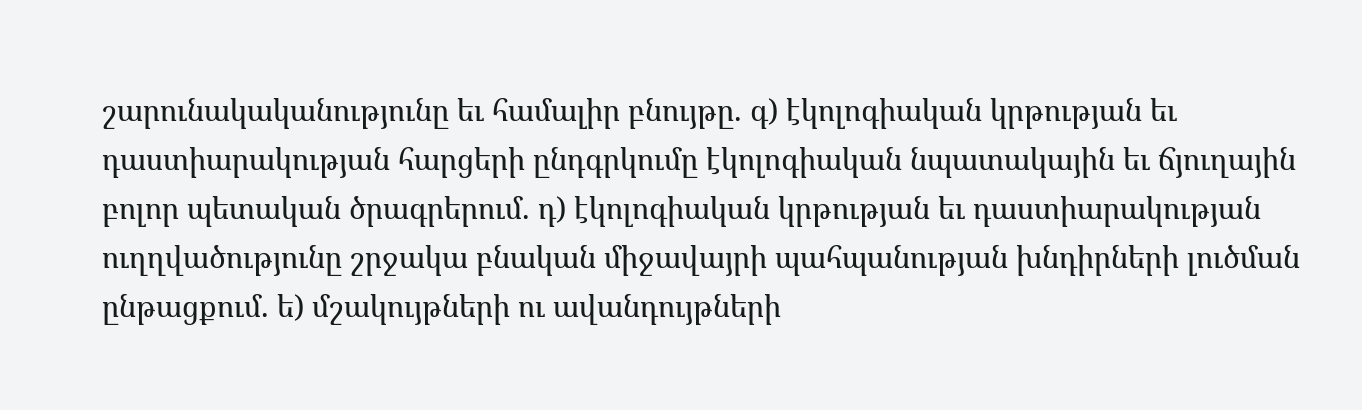շարունակականությունը եւ համալիր բնույթը. գ) էկոլոգիական կրթության եւ դաստիարակության հարցերի ընդգրկումը էկոլոգիական նպատակային եւ ճյուղային բոլոր պետական ծրագրերում. դ) էկոլոգիական կրթության եւ դաստիարակության ուղղվածությունը շրջակա բնական միջավայրի պահպանության խնդիրների լուծման ընթացքում. ե) մշակույթների ու ավանդույթների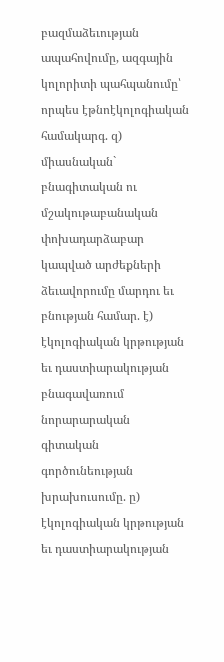բազմաձեւության ապահովումը, ազգային կոլորիտի պահպանումը՝ որպես էթնոէկոլոգիական համակարգ. զ) միասնական` բնագիտական ու մշակութաբանական փոխադարձաբար կապված արժեքների ձեւավորումը մարդու եւ բնության համար. է) էկոլոգիական կրթության եւ դաստիարակության բնագավառում նորարարական գիտական գործունեության խրախուսումը. ը) էկոլոգիական կրթության եւ դաստիարակության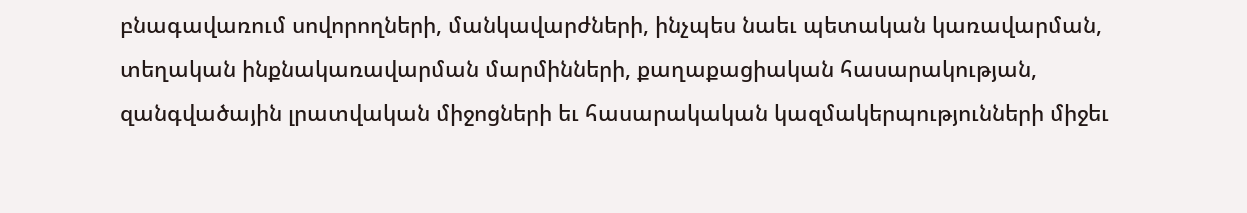բնագավառում սովորողների, մանկավարժների, ինչպես նաեւ պետական կառավարման, տեղական ինքնակառավարման մարմինների, քաղաքացիական հասարակության, զանգվածային լրատվական միջոցների եւ հասարակական կազմակերպությունների միջեւ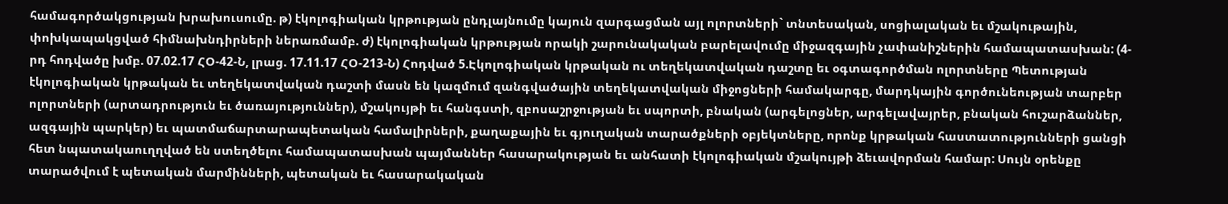համագործակցության խրախուսումը. թ) էկոլոգիական կրթության ընդլայնումը կայուն զարգացման այլ ոլորտների` տնտեսական, սոցիալական եւ մշակութային, փոխկապակցված հիմնախնդիրների ներառմամբ. ժ) էկոլոգիական կրթության որակի շարունակական բարելավումը միջազգային չափանիշներին համապատասխան: (4-րդ հոդվածը խմբ. 07.02.17 ՀՕ-42-Ն, լրաց. 17.11.17 ՀՕ-213-Ն) Հոդված 5.Էկոլոգիական կրթական ու տեղեկատվական դաշտը եւ օգտագործման ոլորտները Պետության էկոլոգիական կրթական եւ տեղեկատվական դաշտի մասն են կազմում զանգվածային տեղեկատվական միջոցների համակարգը, մարդկային գործունեության տարբեր ոլորտների (արտադրություն եւ ծառայություններ), մշակույթի եւ հանգստի, զբոսաշրջության եւ սպորտի, բնական (արգելոցներ, արգելավայրեր, բնական հուշարձաններ, ազգային պարկեր) եւ պատմաճարտարապետական համալիրների, քաղաքային եւ գյուղական տարածքների օբյեկտները, որոնք կրթական հաստատությունների ցանցի հետ նպատակաուղղված են ստեղծելու համապատասխան պայմաններ հասարակության եւ անհատի էկոլոգիական մշակույթի ձեւավորման համար: Սույն օրենքը տարածվում է պետական մարմինների, պետական եւ հասարակական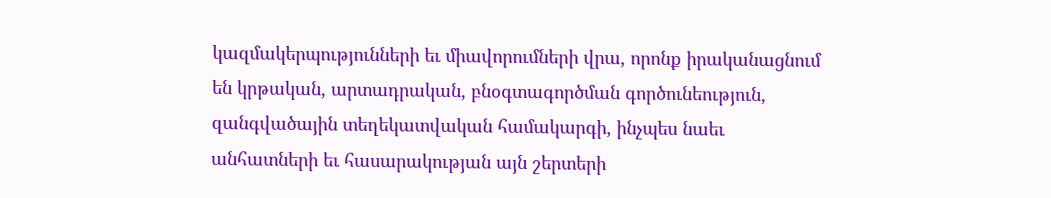կազմակերպությունների եւ միավորումների վրա, որոնք իրականացնում են կրթական, արտադրական, բնօգտագործման գործունեություն, զանգվածային տեղեկատվական համակարգի, ինչպես նաեւ անհատների եւ հասարակության այն շերտերի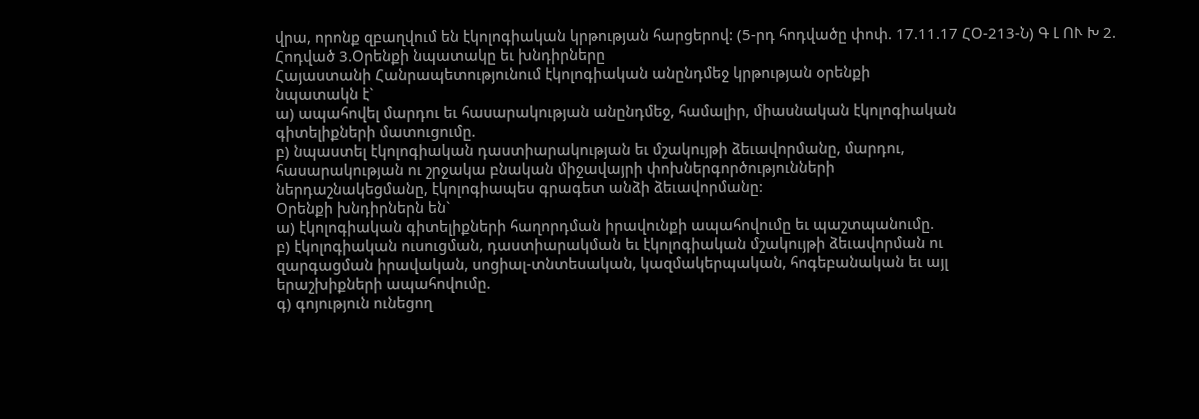վրա, որոնք զբաղվում են էկոլոգիական կրթության հարցերով: (5-րդ հոդվածը փոփ. 17.11.17 ՀՕ-213-Ն) Գ Լ ՈՒ Խ 2.
Հոդված 3.Օրենքի նպատակը եւ խնդիրները
Հայաստանի Հանրապետությունում էկոլոգիական անընդմեջ կրթության օրենքի
նպատակն է`
ա) ապահովել մարդու եւ հասարակության անընդմեջ, համալիր, միասնական էկոլոգիական
գիտելիքների մատուցումը.
բ) նպաստել էկոլոգիական դաստիարակության եւ մշակույթի ձեւավորմանը, մարդու,
հասարակության ու շրջակա բնական միջավայրի փոխներգործությունների
ներդաշնակեցմանը, էկոլոգիապես գրագետ անձի ձեւավորմանը:
Օրենքի խնդիրներն են`
ա) էկոլոգիական գիտելիքների հաղորդման իրավունքի ապահովումը եւ պաշտպանումը.
բ) էկոլոգիական ուսուցման, դաստիարակման եւ էկոլոգիական մշակույթի ձեւավորման ու
զարգացման իրավական, սոցիալ-տնտեսական, կազմակերպական, հոգեբանական եւ այլ
երաշխիքների ապահովումը.
գ) գոյություն ունեցող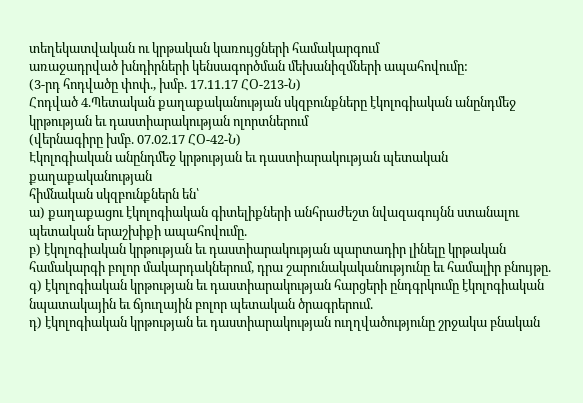տեղեկատվական ու կրթական կառույցների համակարգում
առաջադրված խնդիրների կենսագործման մեխանիզմների ապահովումը:
(3-րդ հոդվածը փոփ., խմբ. 17.11.17 ՀՕ-213-Ն)
Հոդված 4.Պետական քաղաքականության սկզբունքները էկոլոգիական անընդմեջ
կրթության եւ դաստիարակության ոլորտներում
(վերնագիրը խմբ. 07.02.17 ՀՕ-42-Ն)
Էկոլոգիական անընդմեջ կրթության եւ դաստիարակության պետական քաղաքականության
հիմնական սկզբունքներն են՝
ա) քաղաքացու էկոլոգիական գիտելիքների անհրաժեշտ նվազագույնն ստանալու
պետական երաշխիքի ապահովումը.
բ) էկոլոգիական կրթության եւ դաստիարակության պարտադիր լինելը կրթական
համակարգի բոլոր մակարդակներում, դրա շարունակականությունը եւ համալիր բնույթը.
գ) էկոլոգիական կրթության եւ դաստիարակության հարցերի ընդգրկումը էկոլոգիական
նպատակային եւ ճյուղային բոլոր պետական ծրագրերում.
դ) էկոլոգիական կրթության եւ դաստիարակության ուղղվածությունը շրջակա բնական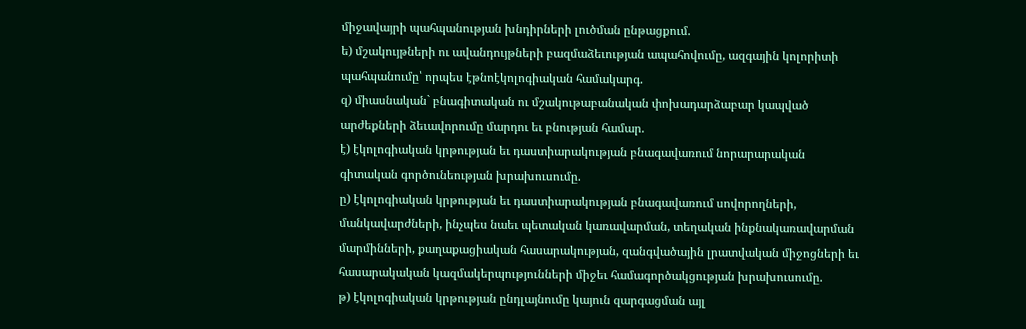միջավայրի պահպանության խնդիրների լուծման ընթացքում.
ե) մշակույթների ու ավանդույթների բազմաձեւության ապահովումը, ազգային կոլորիտի
պահպանումը՝ որպես էթնոէկոլոգիական համակարգ.
զ) միասնական` բնագիտական ու մշակութաբանական փոխադարձաբար կապված
արժեքների ձեւավորումը մարդու եւ բնության համար.
է) էկոլոգիական կրթության եւ դաստիարակության բնագավառում նորարարական
գիտական գործունեության խրախուսումը.
ը) էկոլոգիական կրթության եւ դաստիարակության բնագավառում սովորողների,
մանկավարժների, ինչպես նաեւ պետական կառավարման, տեղական ինքնակառավարման
մարմինների, քաղաքացիական հասարակության, զանգվածային լրատվական միջոցների եւ
հասարակական կազմակերպությունների միջեւ համագործակցության խրախուսումը.
թ) էկոլոգիական կրթության ընդլայնումը կայուն զարգացման այլ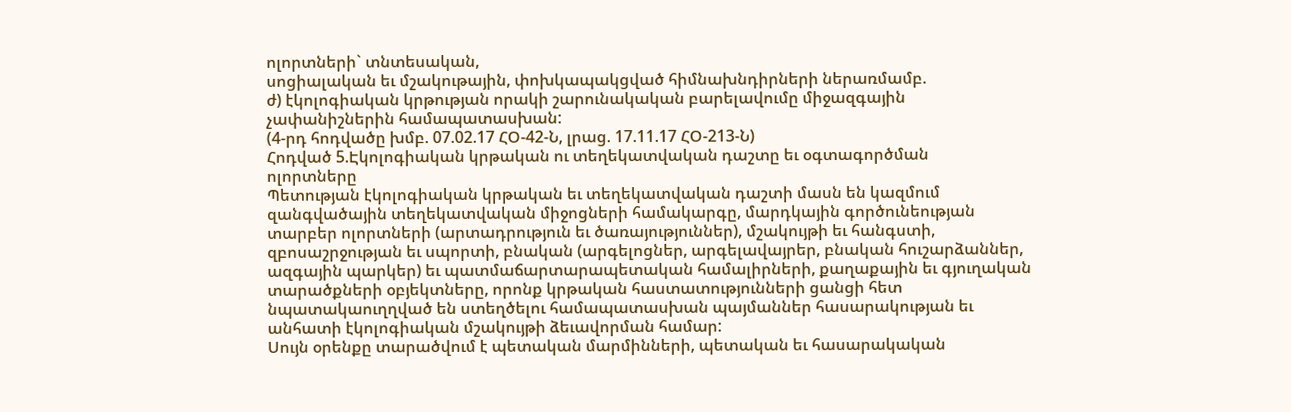ոլորտների` տնտեսական,
սոցիալական եւ մշակութային, փոխկապակցված հիմնախնդիրների ներառմամբ.
ժ) էկոլոգիական կրթության որակի շարունակական բարելավումը միջազգային
չափանիշներին համապատասխան:
(4-րդ հոդվածը խմբ. 07.02.17 ՀՕ-42-Ն, լրաց. 17.11.17 ՀՕ-213-Ն)
Հոդված 5.Էկոլոգիական կրթական ու տեղեկատվական դաշտը եւ օգտագործման
ոլորտները
Պետության էկոլոգիական կրթական եւ տեղեկատվական դաշտի մասն են կազմում
զանգվածային տեղեկատվական միջոցների համակարգը, մարդկային գործունեության
տարբեր ոլորտների (արտադրություն եւ ծառայություններ), մշակույթի եւ հանգստի,
զբոսաշրջության եւ սպորտի, բնական (արգելոցներ, արգելավայրեր, բնական հուշարձաններ,
ազգային պարկեր) եւ պատմաճարտարապետական համալիրների, քաղաքային եւ գյուղական
տարածքների օբյեկտները, որոնք կրթական հաստատությունների ցանցի հետ
նպատակաուղղված են ստեղծելու համապատասխան պայմաններ հասարակության եւ
անհատի էկոլոգիական մշակույթի ձեւավորման համար:
Սույն օրենքը տարածվում է պետական մարմինների, պետական եւ հասարակական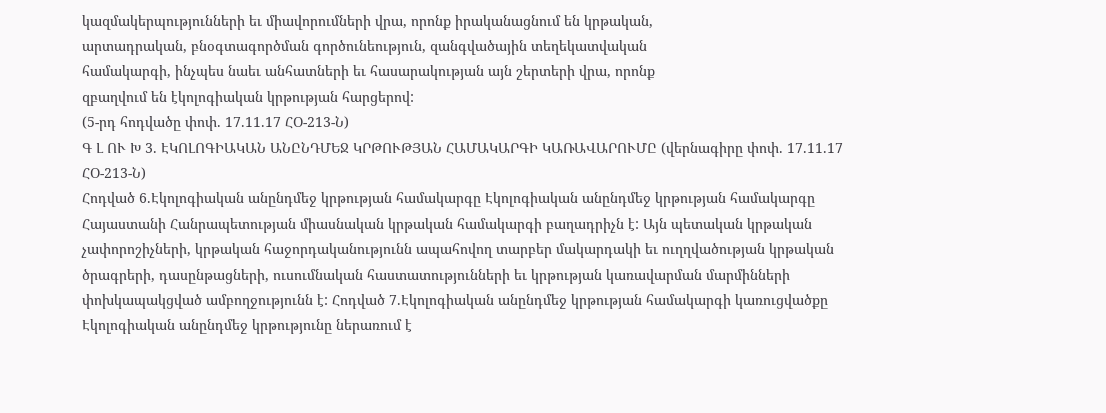կազմակերպությունների եւ միավորումների վրա, որոնք իրականացնում են կրթական,
արտադրական, բնօգտագործման գործունեություն, զանգվածային տեղեկատվական
համակարգի, ինչպես նաեւ անհատների եւ հասարակության այն շերտերի վրա, որոնք
զբաղվում են էկոլոգիական կրթության հարցերով:
(5-րդ հոդվածը փոփ. 17.11.17 ՀՕ-213-Ն)
Գ Լ ՈՒ Խ 3. ԷԿՈԼՈԳԻԱԿԱՆ ԱՆԸՆԴՄԵՋ ԿՐԹՈՒԹՅԱՆ ՀԱՄԱԿԱՐԳԻ ԿԱՌԱՎԱՐՈՒՄԸ (վերնագիրը փոփ. 17.11.17 ՀՕ-213-Ն)
Հոդված 6.Էկոլոգիական անընդմեջ կրթության համակարգը Էկոլոգիական անընդմեջ կրթության համակարգը Հայաստանի Հանրապետության միասնական կրթական համակարգի բաղադրիչն է: Այն պետական կրթական չափորոշիչների, կրթական հաջորդականությունն ապահովող տարբեր մակարդակի եւ ուղղվածության կրթական ծրագրերի, դասընթացների, ուսումնական հաստատությունների եւ կրթության կառավարման մարմինների փոխկապակցված ամբողջությունն է: Հոդված 7.Էկոլոգիական անընդմեջ կրթության համակարգի կառուցվածքը Էկոլոգիական անընդմեջ կրթությունը ներառում է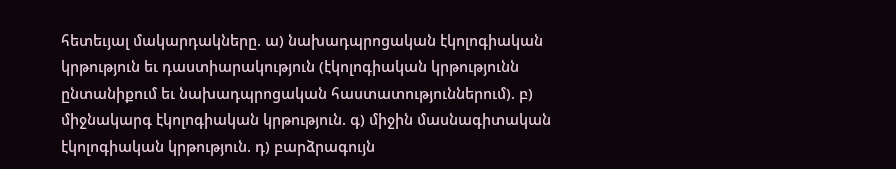հետեւյալ մակարդակները. ա) նախադպրոցական էկոլոգիական կրթություն եւ դաստիարակություն (էկոլոգիական կրթությունն ընտանիքում եւ նախադպրոցական հաստատություններում). բ) միջնակարգ էկոլոգիական կրթություն. գ) միջին մասնագիտական էկոլոգիական կրթություն. դ) բարձրագույն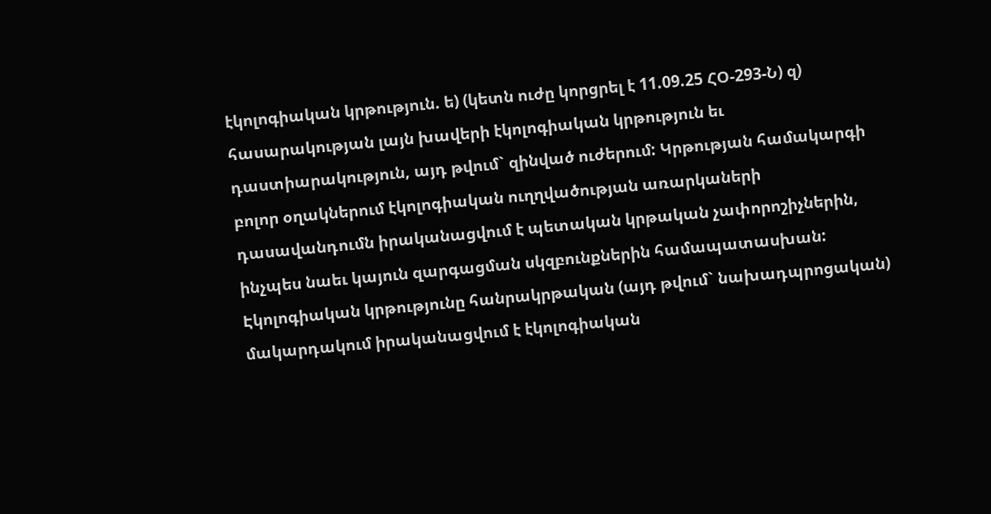էկոլոգիական կրթություն. ե) (կետն ուժը կորցրել է 11.09.25 ՀՕ-293-Ն) զ) հասարակության լայն խավերի էկոլոգիական կրթություն եւ դաստիարակություն, այդ թվում` զինված ուժերում: Կրթության համակարգի բոլոր օղակներում էկոլոգիական ուղղվածության առարկաների դասավանդումն իրականացվում է պետական կրթական չափորոշիչներին, ինչպես նաեւ կայուն զարգացման սկզբունքներին համապատասխան: Էկոլոգիական կրթությունը հանրակրթական (այդ թվում` նախադպրոցական) մակարդակում իրականացվում է էկոլոգիական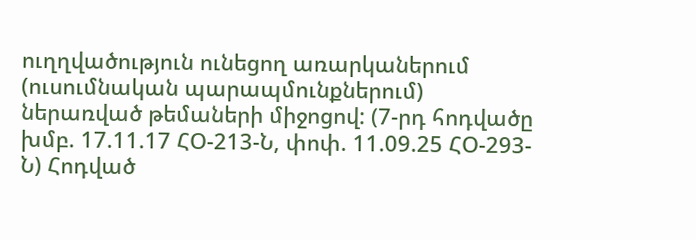ուղղվածություն ունեցող առարկաներում (ուսումնական պարապմունքներում) ներառված թեմաների միջոցով: (7-րդ հոդվածը խմբ. 17.11.17 ՀՕ-213-Ն, փոփ. 11.09.25 ՀՕ-293-Ն) Հոդված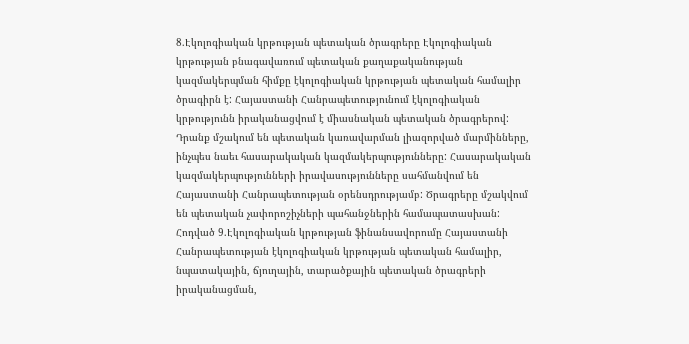8.Էկոլոգիական կրթության պետական ծրագրերը Էկոլոգիական կրթության բնագավառում պետական քաղաքականության կազմակերպման հիմքը էկոլոգիական կրթության պետական համալիր ծրագիրն է: Հայաստանի Հանրապետությունում էկոլոգիական կրթությունն իրականացվում է միասնական պետական ծրագրերով: Դրանք մշակում են պետական կառավարման լիազորված մարմինները, ինչպես նաեւ հասարակական կազմակերպությունները: Հասարակական կազմակերպությունների իրավասությունները սահմանվում են Հայաստանի Հանրապետության օրենսդրությամբ: Ծրագրերը մշակվում են պետական չափորոշիչների պահանջներին համապատասխան: Հոդված 9.Էկոլոգիական կրթության ֆինանսավորումը Հայաստանի Հանրապետության էկոլոգիական կրթության պետական համալիր, նպատակային, ճյուղային, տարածքային պետական ծրագրերի իրականացման,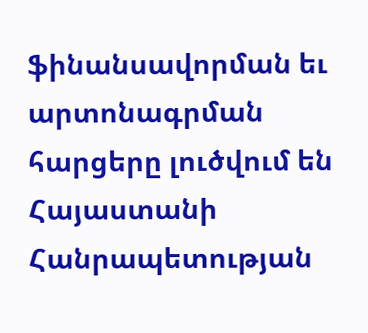ֆինանսավորման եւ արտոնագրման հարցերը լուծվում են Հայաստանի Հանրապետության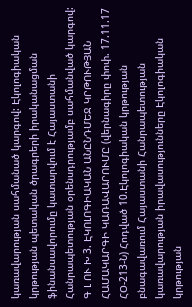կառավարության սահմանած կարգով: Էկոլոգիական կրթության պետական ծրագրերի իրականացման ֆինանսավորումը կատարվում է Հայաստանի Հանրապետության օրենսդրությամբ սահմանված կարգով: Գ Լ ՈՒ Խ 3. ԷԿՈԼՈԳԻԱԿԱՆ ԱՆԸՆԴՄԵՋ ԿՐԹՈՒԹՅԱՆ ՀԱՄԱԿԱՐԳԻ ԿԱՌԱՎԱՐՈՒՄԸ (վերնագիրը փոփ. 17.11.17 ՀՕ-213-Ն) Հոդված 10.Էկոլոգիական կրթության բնագավառում Հայաստանի Հանրապետության կառավարության իրավասությունները Էկոլոգիական կրթության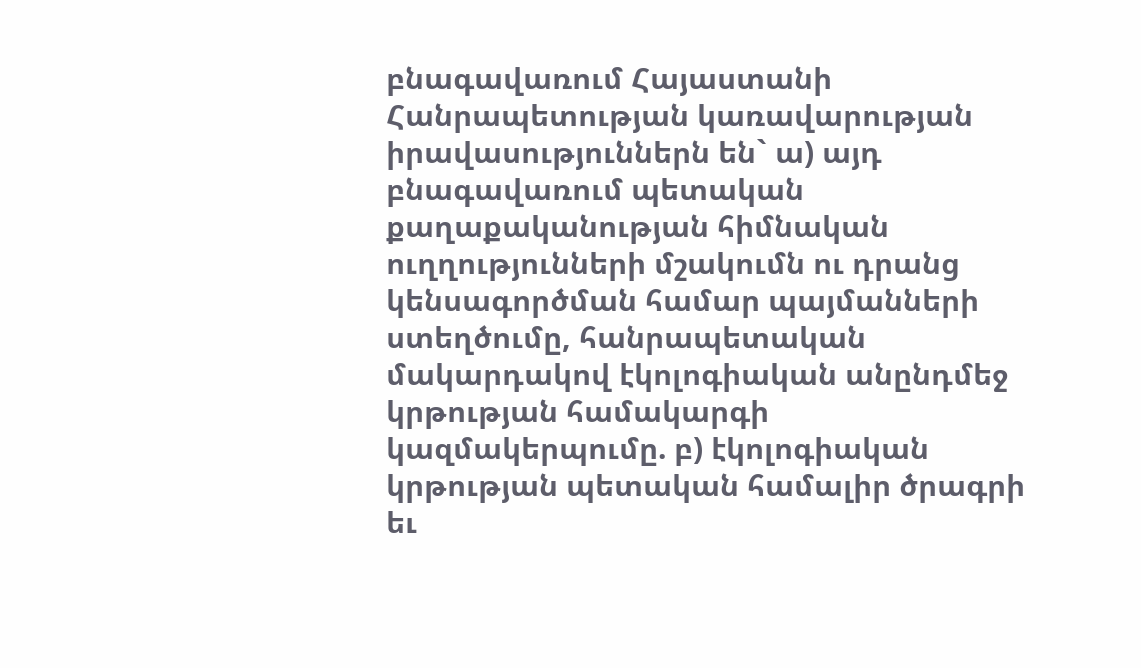բնագավառում Հայաստանի Հանրապետության կառավարության իրավասություններն են` ա) այդ բնագավառում պետական քաղաքականության հիմնական ուղղությունների մշակումն ու դրանց կենսագործման համար պայմանների ստեղծումը, հանրապետական մակարդակով էկոլոգիական անընդմեջ կրթության համակարգի կազմակերպումը. բ) էկոլոգիական կրթության պետական համալիր ծրագրի եւ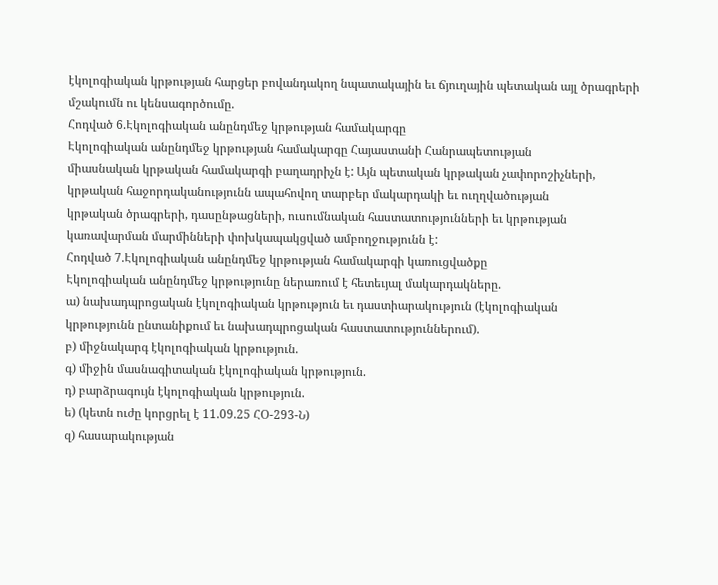էկոլոգիական կրթության հարցեր բովանդակող նպատակային եւ ճյուղային պետական այլ ծրագրերի մշակումն ու կենսագործումը.
Հոդված 6.Էկոլոգիական անընդմեջ կրթության համակարգը
Էկոլոգիական անընդմեջ կրթության համակարգը Հայաստանի Հանրապետության
միասնական կրթական համակարգի բաղադրիչն է: Այն պետական կրթական չափորոշիչների,
կրթական հաջորդականությունն ապահովող տարբեր մակարդակի եւ ուղղվածության
կրթական ծրագրերի, դասընթացների, ուսումնական հաստատությունների եւ կրթության
կառավարման մարմինների փոխկապակցված ամբողջությունն է:
Հոդված 7.Էկոլոգիական անընդմեջ կրթության համակարգի կառուցվածքը
Էկոլոգիական անընդմեջ կրթությունը ներառում է հետեւյալ մակարդակները.
ա) նախադպրոցական էկոլոգիական կրթություն եւ դաստիարակություն (էկոլոգիական
կրթությունն ընտանիքում եւ նախադպրոցական հաստատություններում).
բ) միջնակարգ էկոլոգիական կրթություն.
գ) միջին մասնագիտական էկոլոգիական կրթություն.
դ) բարձրագույն էկոլոգիական կրթություն.
ե) (կետն ուժը կորցրել է 11.09.25 ՀՕ-293-Ն)
զ) հասարակության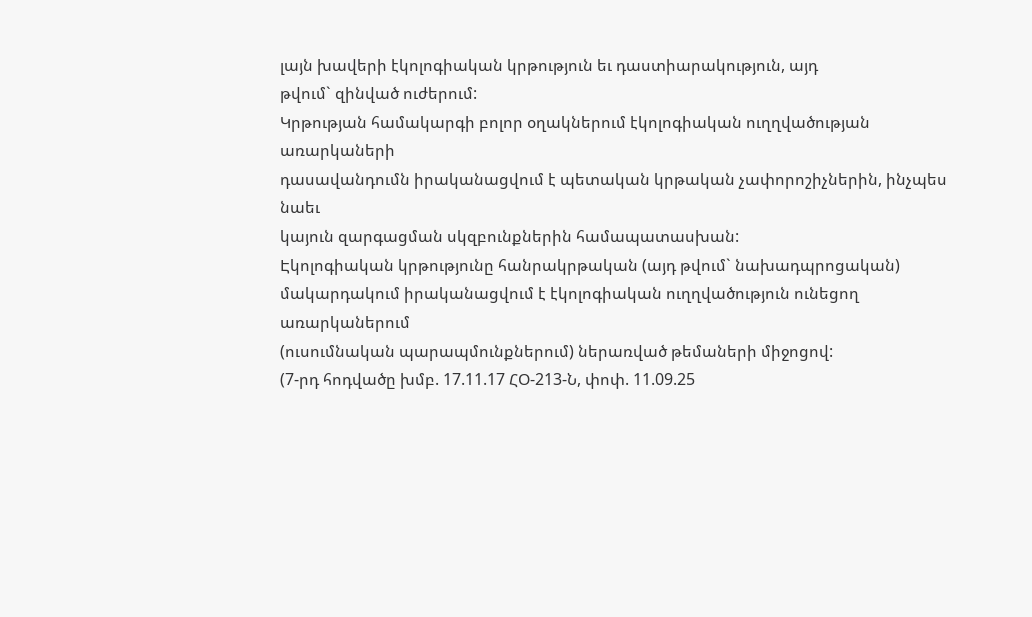լայն խավերի էկոլոգիական կրթություն եւ դաստիարակություն, այդ
թվում` զինված ուժերում:
Կրթության համակարգի բոլոր օղակներում էկոլոգիական ուղղվածության առարկաների
դասավանդումն իրականացվում է պետական կրթական չափորոշիչներին, ինչպես նաեւ
կայուն զարգացման սկզբունքներին համապատասխան:
Էկոլոգիական կրթությունը հանրակրթական (այդ թվում` նախադպրոցական)
մակարդակում իրականացվում է էկոլոգիական ուղղվածություն ունեցող առարկաներում
(ուսումնական պարապմունքներում) ներառված թեմաների միջոցով:
(7-րդ հոդվածը խմբ. 17.11.17 ՀՕ-213-Ն, փոփ. 11.09.25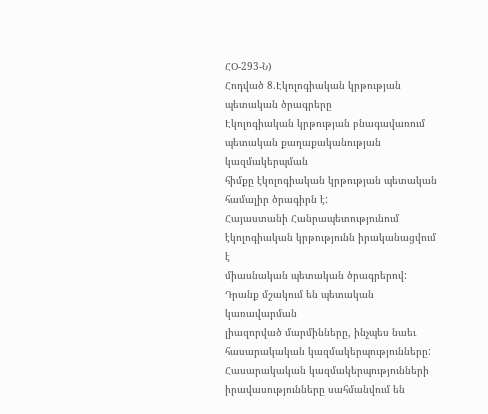ՀՕ-293-Ն)
Հոդված 8.Էկոլոգիական կրթության պետական ծրագրերը
Էկոլոգիական կրթության բնագավառում պետական քաղաքականության կազմակերպման
հիմքը էկոլոգիական կրթության պետական համալիր ծրագիրն է:
Հայաստանի Հանրապետությունում էկոլոգիական կրթությունն իրականացվում է
միասնական պետական ծրագրերով: Դրանք մշակում են պետական կառավարման
լիազորված մարմինները, ինչպես նաեւ հասարակական կազմակերպությունները:
Հասարակական կազմակերպությունների իրավասությունները սահմանվում են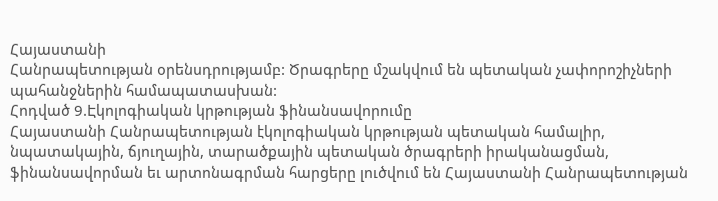Հայաստանի
Հանրապետության օրենսդրությամբ: Ծրագրերը մշակվում են պետական չափորոշիչների
պահանջներին համապատասխան:
Հոդված 9.Էկոլոգիական կրթության ֆինանսավորումը
Հայաստանի Հանրապետության էկոլոգիական կրթության պետական համալիր,
նպատակային, ճյուղային, տարածքային պետական ծրագրերի իրականացման,
ֆինանսավորման եւ արտոնագրման հարցերը լուծվում են Հայաստանի Հանրապետության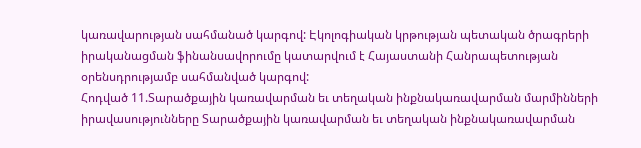կառավարության սահմանած կարգով: Էկոլոգիական կրթության պետական ծրագրերի
իրականացման ֆինանսավորումը կատարվում է Հայաստանի Հանրապետության
օրենսդրությամբ սահմանված կարգով:
Հոդված 11.Տարածքային կառավարման եւ տեղական ինքնակառավարման մարմինների իրավասությունները Տարածքային կառավարման եւ տեղական ինքնակառավարման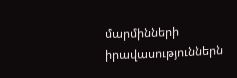մարմինների իրավասություններն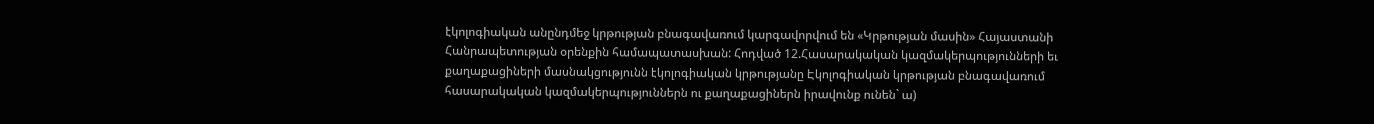էկոլոգիական անընդմեջ կրթության բնագավառում կարգավորվում են «Կրթության մասին» Հայաստանի Հանրապետության օրենքին համապատասխան: Հոդված 12.Հասարակական կազմակերպությունների եւ քաղաքացիների մասնակցությունն էկոլոգիական կրթությանը Էկոլոգիական կրթության բնագավառում հասարակական կազմակերպություններն ու քաղաքացիներն իրավունք ունեն` ա)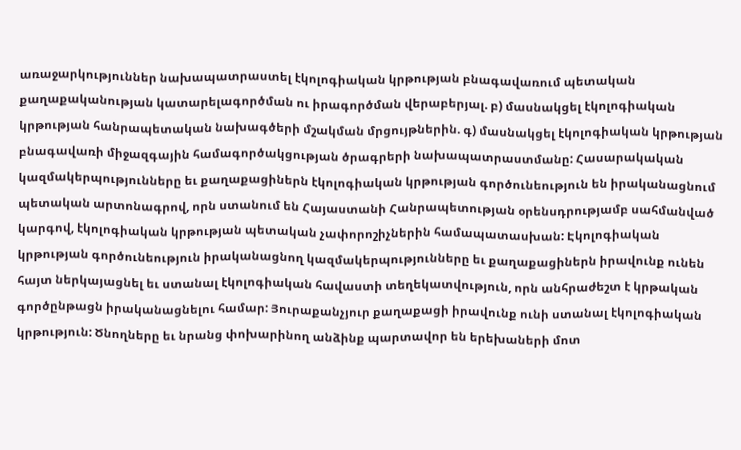առաջարկություններ նախապատրաստել էկոլոգիական կրթության բնագավառում պետական քաղաքականության կատարելագործման ու իրագործման վերաբերյալ. բ) մասնակցել էկոլոգիական կրթության հանրապետական նախագծերի մշակման մրցույթներին. գ) մասնակցել էկոլոգիական կրթության բնագավառի միջազգային համագործակցության ծրագրերի նախապատրաստմանը: Հասարակական կազմակերպությունները եւ քաղաքացիներն էկոլոգիական կրթության գործունեություն են իրականացնում պետական արտոնագրով, որն ստանում են Հայաստանի Հանրապետության օրենսդրությամբ սահմանված կարգով, էկոլոգիական կրթության պետական չափորոշիչներին համապատասխան: Էկոլոգիական կրթության գործունեություն իրականացնող կազմակերպությունները եւ քաղաքացիներն իրավունք ունեն հայտ ներկայացնել եւ ստանալ էկոլոգիական հավաստի տեղեկատվություն, որն անհրաժեշտ է կրթական գործընթացն իրականացնելու համար: Յուրաքանչյուր քաղաքացի իրավունք ունի ստանալ էկոլոգիական կրթություն: Ծնողները եւ նրանց փոխարինող անձինք պարտավոր են երեխաների մոտ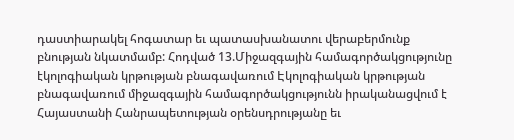դաստիարակել հոգատար եւ պատասխանատու վերաբերմունք բնության նկատմամբ: Հոդված 13.Միջազգային համագործակցությունը էկոլոգիական կրթության բնագավառում Էկոլոգիական կրթության բնագավառում միջազգային համագործակցությունն իրականացվում է Հայաստանի Հանրապետության օրենսդրությանը եւ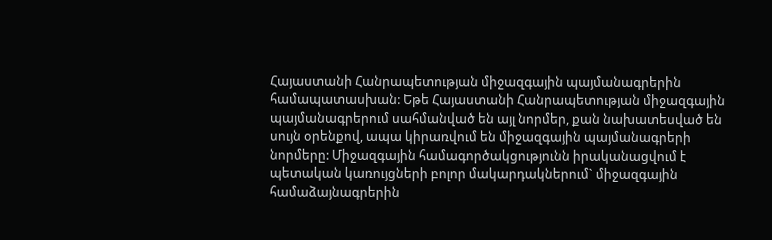Հայաստանի Հանրապետության միջազգային պայմանագրերին համապատասխան: Եթե Հայաստանի Հանրապետության միջազգային պայմանագրերում սահմանված են այլ նորմեր, քան նախատեսված են սույն օրենքով, ապա կիրառվում են միջազգային պայմանագրերի նորմերը: Միջազգային համագործակցությունն իրականացվում է պետական կառույցների բոլոր մակարդակներում` միջազգային համաձայնագրերին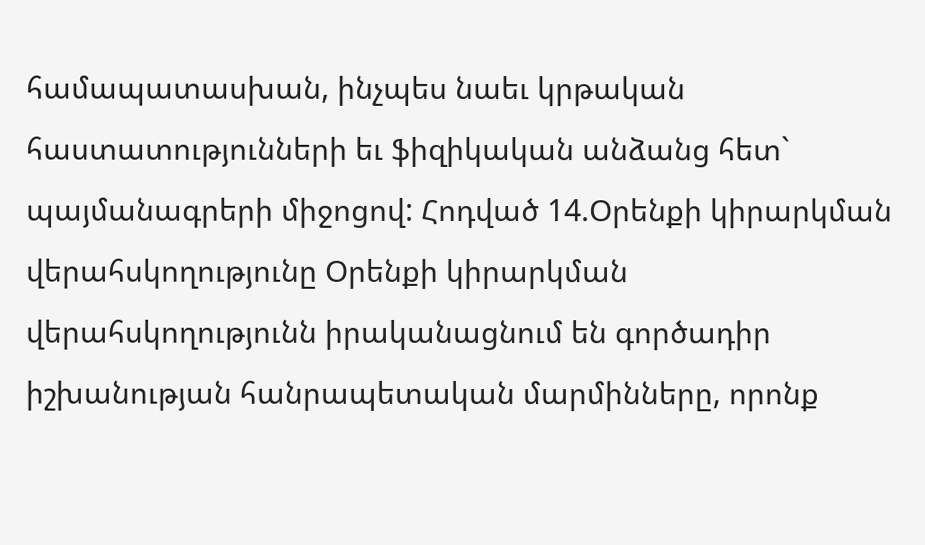համապատասխան, ինչպես նաեւ կրթական հաստատությունների եւ ֆիզիկական անձանց հետ` պայմանագրերի միջոցով: Հոդված 14.Օրենքի կիրարկման վերահսկողությունը Օրենքի կիրարկման վերահսկողությունն իրականացնում են գործադիր իշխանության հանրապետական մարմինները, որոնք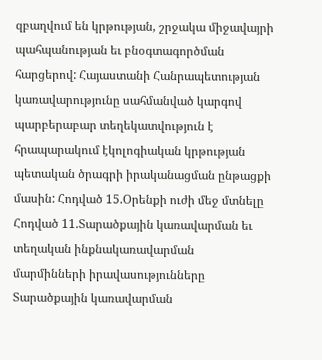զբաղվում են կրթության, շրջակա միջավայրի պահպանության եւ բնօգտագործման հարցերով: Հայաստանի Հանրապետության կառավարությունը սահմանված կարգով պարբերաբար տեղեկատվություն է հրապարակում էկոլոգիական կրթության պետական ծրագրի իրականացման ընթացքի մասին: Հոդված 15.Օրենքի ուժի մեջ մտնելը
Հոդված 11.Տարածքային կառավարման եւ տեղական ինքնակառավարման
մարմինների իրավասությունները
Տարածքային կառավարման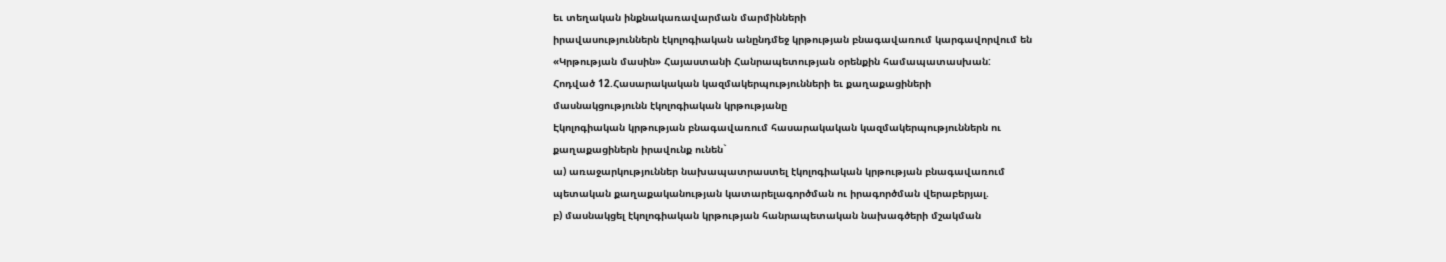եւ տեղական ինքնակառավարման մարմինների
իրավասություններն էկոլոգիական անընդմեջ կրթության բնագավառում կարգավորվում են
«Կրթության մասին» Հայաստանի Հանրապետության օրենքին համապատասխան:
Հոդված 12.Հասարակական կազմակերպությունների եւ քաղաքացիների
մասնակցությունն էկոլոգիական կրթությանը
Էկոլոգիական կրթության բնագավառում հասարակական կազմակերպություններն ու
քաղաքացիներն իրավունք ունեն`
ա) առաջարկություններ նախապատրաստել էկոլոգիական կրթության բնագավառում
պետական քաղաքականության կատարելագործման ու իրագործման վերաբերյալ.
բ) մասնակցել էկոլոգիական կրթության հանրապետական նախագծերի մշակման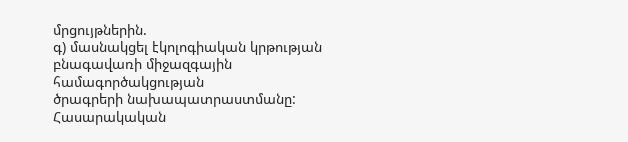մրցույթներին.
գ) մասնակցել էկոլոգիական կրթության բնագավառի միջազգային համագործակցության
ծրագրերի նախապատրաստմանը:
Հասարակական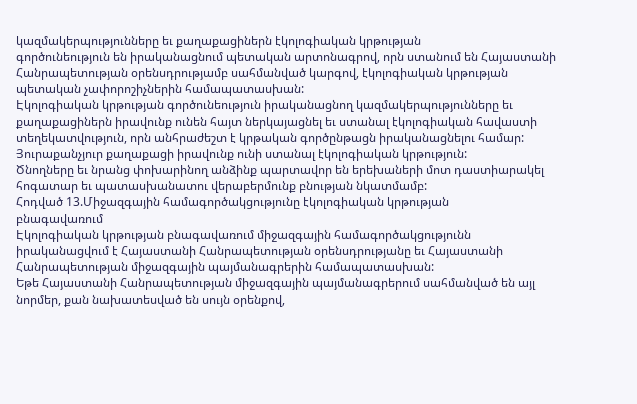կազմակերպությունները եւ քաղաքացիներն էկոլոգիական կրթության
գործունեություն են իրականացնում պետական արտոնագրով, որն ստանում են Հայաստանի
Հանրապետության օրենսդրությամբ սահմանված կարգով, էկոլոգիական կրթության
պետական չափորոշիչներին համապատասխան:
Էկոլոգիական կրթության գործունեություն իրականացնող կազմակերպությունները եւ
քաղաքացիներն իրավունք ունեն հայտ ներկայացնել եւ ստանալ էկոլոգիական հավաստի
տեղեկատվություն, որն անհրաժեշտ է կրթական գործընթացն իրականացնելու համար:
Յուրաքանչյուր քաղաքացի իրավունք ունի ստանալ էկոլոգիական կրթություն:
Ծնողները եւ նրանց փոխարինող անձինք պարտավոր են երեխաների մոտ դաստիարակել
հոգատար եւ պատասխանատու վերաբերմունք բնության նկատմամբ:
Հոդված 13.Միջազգային համագործակցությունը էկոլոգիական կրթության
բնագավառում
Էկոլոգիական կրթության բնագավառում միջազգային համագործակցությունն
իրականացվում է Հայաստանի Հանրապետության օրենսդրությանը եւ Հայաստանի
Հանրապետության միջազգային պայմանագրերին համապատասխան:
Եթե Հայաստանի Հանրապետության միջազգային պայմանագրերում սահմանված են այլ
նորմեր, քան նախատեսված են սույն օրենքով,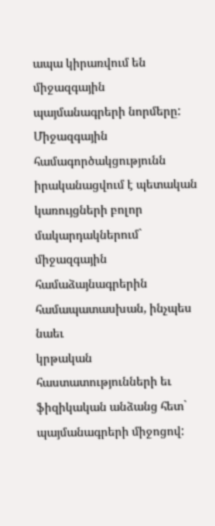ապա կիրառվում են միջազգային
պայմանագրերի նորմերը:
Միջազգային համագործակցությունն իրականացվում է պետական կառույցների բոլոր
մակարդակներում` միջազգային համաձայնագրերին համապատասխան, ինչպես նաեւ
կրթական հաստատությունների եւ ֆիզիկական անձանց հետ` պայմանագրերի միջոցով: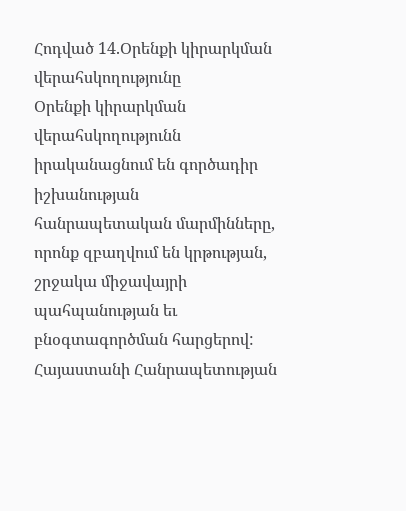Հոդված 14.Օրենքի կիրարկման վերահսկողությունը
Օրենքի կիրարկման վերահսկողությունն իրականացնում են գործադիր իշխանության
հանրապետական մարմինները, որոնք զբաղվում են կրթության, շրջակա միջավայրի
պահպանության եւ բնօգտագործման հարցերով:
Հայաստանի Հանրապետության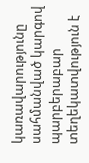կառավարությունը սահմանված կարգով պարբերաբար
տեղեկատվություն է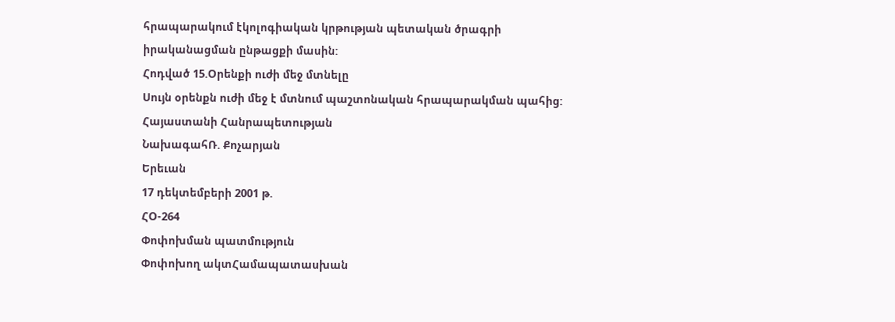հրապարակում էկոլոգիական կրթության պետական ծրագրի
իրականացման ընթացքի մասին:
Հոդված 15.Օրենքի ուժի մեջ մտնելը
Սույն օրենքն ուժի մեջ է մտնում պաշտոնական հրապարակման պահից:
Հայաստանի Հանրապետության
ՆախագահՌ. Քոչարյան
Երեւան
17 դեկտեմբերի 2001 թ.
ՀՕ-264
Փոփոխման պատմություն
Փոփոխող ակտՀամապատասխան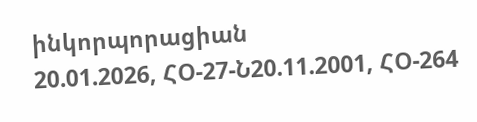ինկորպորացիան
20.01.2026, ՀՕ-27-Ն20.11.2001, ՀՕ-264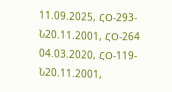11.09.2025, ՀՕ-293-Ն20.11.2001, ՀՕ-264
04.03.2020, ՀՕ-119-Ն20.11.2001,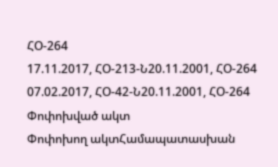ՀՕ-264
17.11.2017, ՀՕ-213-Ն20.11.2001, ՀՕ-264
07.02.2017, ՀՕ-42-Ն20.11.2001, ՀՕ-264
Փոփոխված ակտ
Փոփոխող ակտՀամապատասխան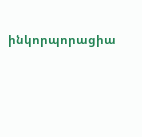ինկորպորացիա